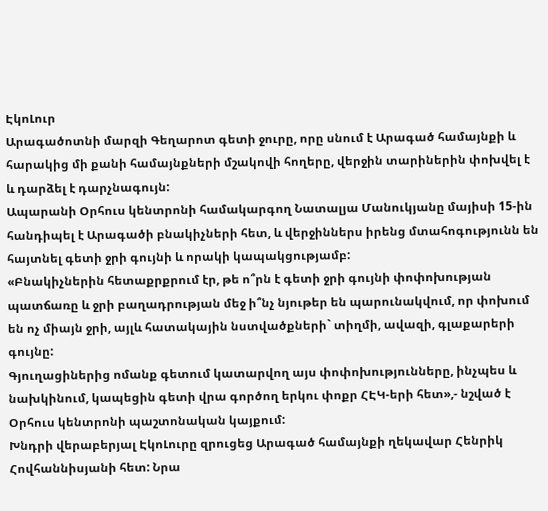ԷկոԼուր
Արագածոտնի մարզի Գեղարոտ գետի ջուրը, որը սնում է Արագած համայնքի և հարակից մի քանի համայնքների մշակովի հողերը, վերջին տարիներին փոխվել է և դարձել է դարչնագույն:
Ապարանի Օրհուս կենտրոնի համակարգող Նատալյա Մանուկյանը մայիսի 15-ին հանդիպել է Արագածի բնակիչների հետ, և վերջիններս իրենց մտահոգությունն են հայտնել գետի ջրի գույնի և որակի կապակցությամբ:
«Բնակիչներին հետաքրքրում էր, թե ո՞րն է գետի ջրի գույնի փոփոխության պատճառը և ջրի բաղադրության մեջ ի՞նչ նյութեր են պարունակվում, որ փոխում են ոչ միայն ջրի, այլև հատակային նստվածքների` տիղմի, ավազի, գլաքարերի գույնը:
Գյուղացիներից ոմանք գետում կատարվող այս փոփոխությունները, ինչպես և նախկինում, կապեցին գետի վրա գործող երկու փոքր ՀԷԿ-երի հետ»,- նշված է Օրհուս կենտրոնի պաշտոնական կայքում:
Խնդրի վերաբերյալ ԷկոԼուրը զրուցեց Արագած համայնքի ղեկավար Հենրիկ Հովհաննիսյանի հետ: Նրա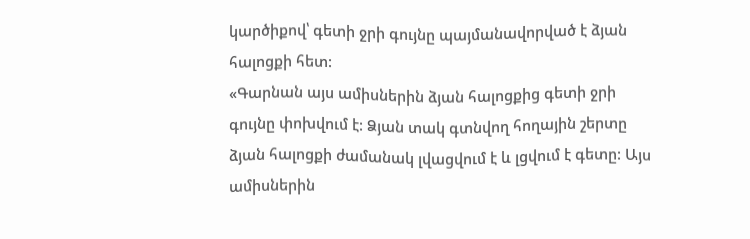կարծիքով՝ գետի ջրի գույնը պայմանավորված է ձյան հալոցքի հետ:
«Գարնան այս ամիսներին ձյան հալոցքից գետի ջրի գույնը փոխվում է: Ձյան տակ գտնվող հողային շերտը ձյան հալոցքի ժամանակ լվացվում է և լցվում է գետը: Այս ամիսներին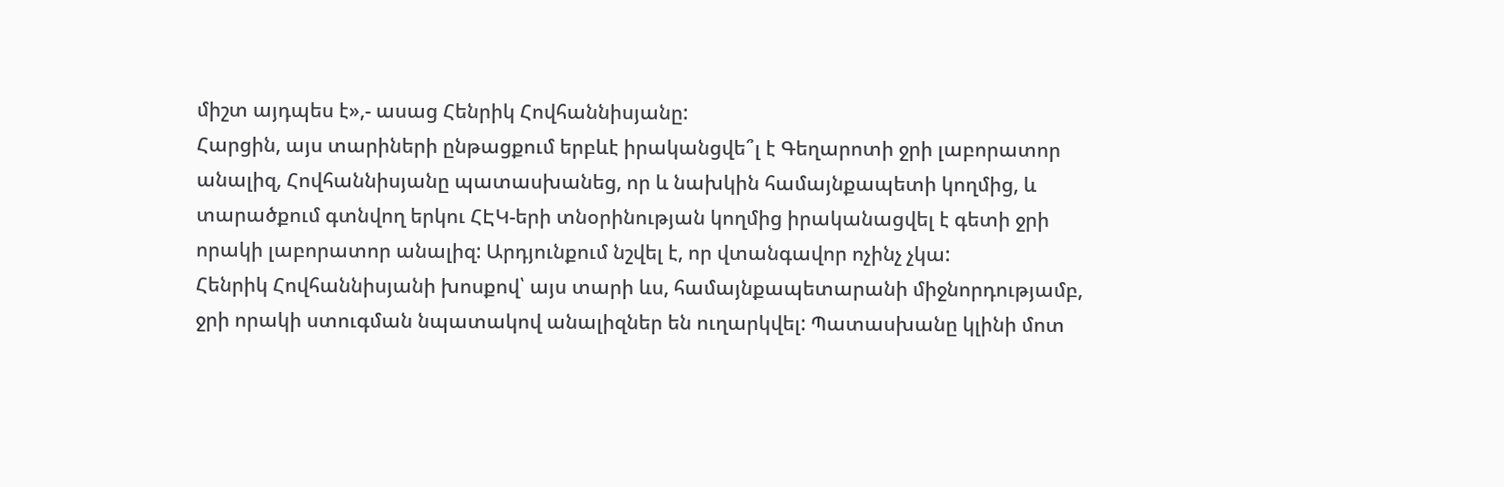միշտ այդպես է»,- ասաց Հենրիկ Հովհաննիսյանը:
Հարցին, այս տարիների ընթացքում երբևէ իրականցվե՞լ է Գեղարոտի ջրի լաբորատոր անալիզ, Հովհաննիսյանը պատասխանեց, որ և նախկին համայնքապետի կողմից, և տարածքում գտնվող երկու ՀԷԿ-երի տնօրինության կողմից իրականացվել է գետի ջրի որակի լաբորատոր անալիզ: Արդյունքում նշվել է, որ վտանգավոր ոչինչ չկա:
Հենրիկ Հովհաննիսյանի խոսքով՝ այս տարի ևս, համայնքապետարանի միջնորդությամբ, ջրի որակի ստուգման նպատակով անալիզներ են ուղարկվել: Պատասխանը կլինի մոտ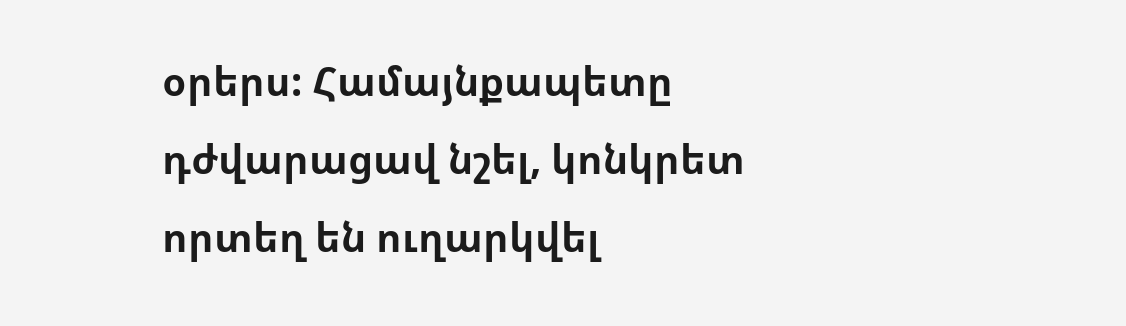օրերս: Համայնքապետը դժվարացավ նշել, կոնկրետ որտեղ են ուղարկվել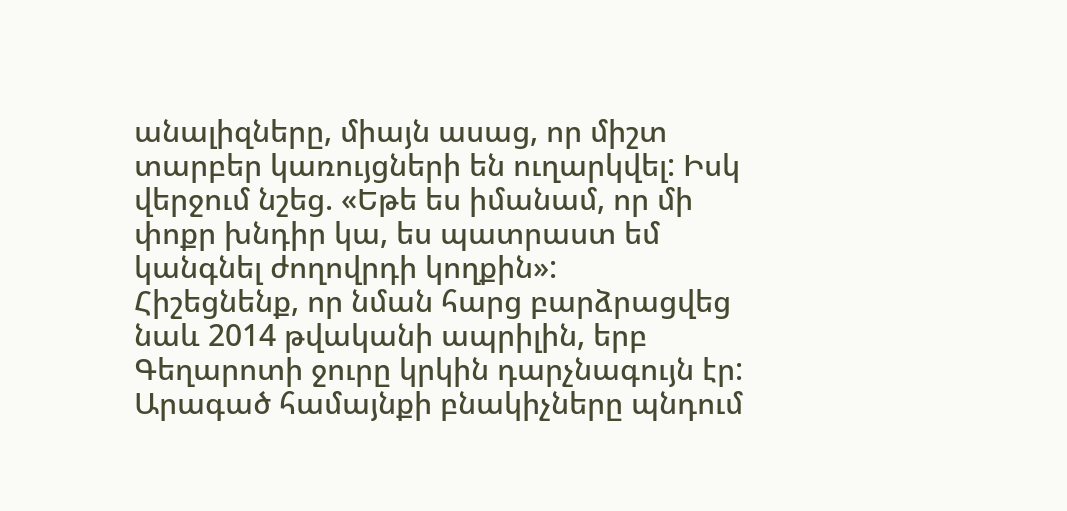անալիզները, միայն ասաց, որ միշտ տարբեր կառույցների են ուղարկվել: Իսկ վերջում նշեց. «Եթե ես իմանամ, որ մի փոքր խնդիր կա, ես պատրաստ եմ կանգնել ժողովրդի կողքին»:
Հիշեցնենք, որ նման հարց բարձրացվեց նաև 2014 թվականի ապրիլին, երբ Գեղարոտի ջուրը կրկին դարչնագույն էր: Արագած համայնքի բնակիչները պնդում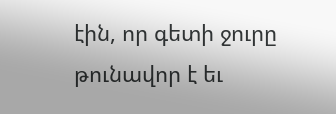էին, որ գետի ջուրը թունավոր է եւ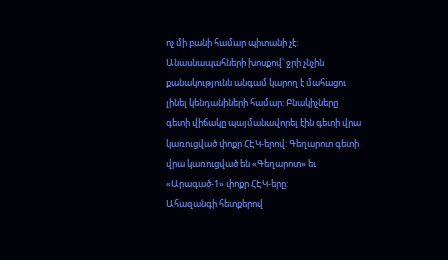ոչ մի բանի համար պիտանի չէ: Անասնապահների խոսքով՝ ջրի չնչին քանակությունն անգամ կարող է մահացու լինել կենդանիների համար: Բնակիչները գետի վիճակը պայմանավորել էին գետի վրա կառուցված փոքր ՀԷԿ-երով: Գեղարոտ գետի վրա կառուցված են «Գեղարոտ» եւ «Արագած-1» փոքր ՀԷԿ-երը:
Ահազանգի հետքերով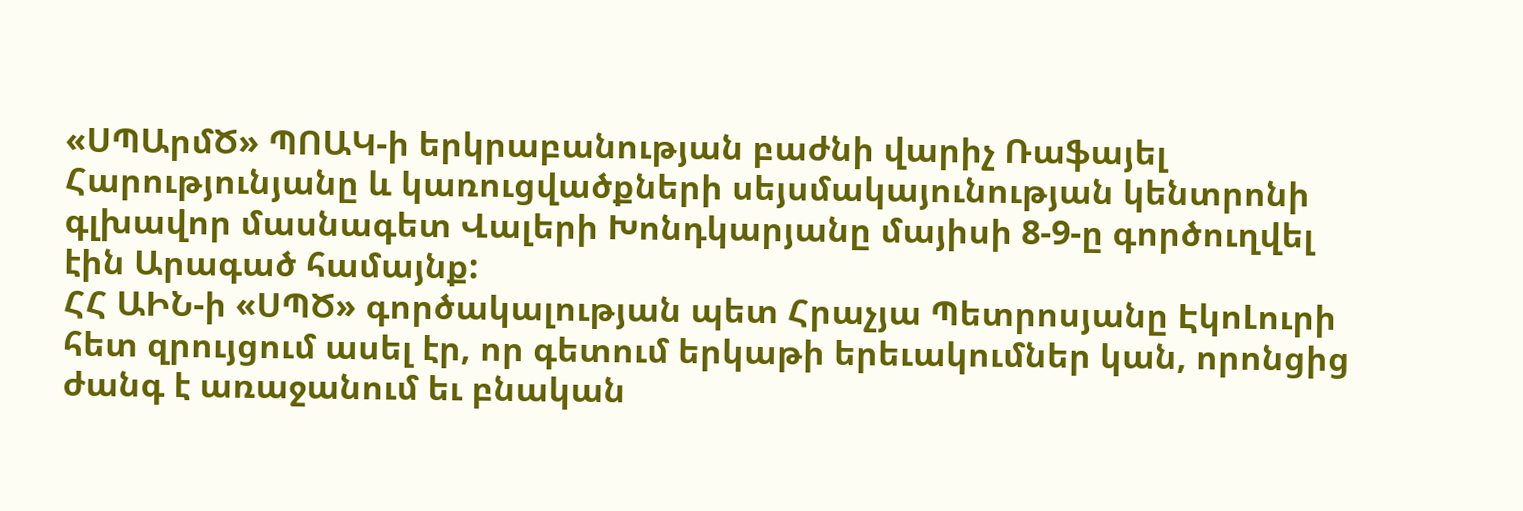«ՍՊԱրմԾ» ՊՈԱԿ-ի երկրաբանության բաժնի վարիչ Ռաֆայել Հարությունյանը և կառուցվածքների սեյսմակայունության կենտրոնի գլխավոր մասնագետ Վալերի Խոնդկարյանը մայիսի 8-9-ը գործուղվել էին Արագած համայնք:
ՀՀ ԱԻՆ-ի «ՍՊԾ» գործակալության պետ Հրաչյա Պետրոսյանը ԷկոԼուրի հետ զրույցում ասել էր, որ գետում երկաթի երեւակումներ կան, որոնցից ժանգ է առաջանում եւ բնական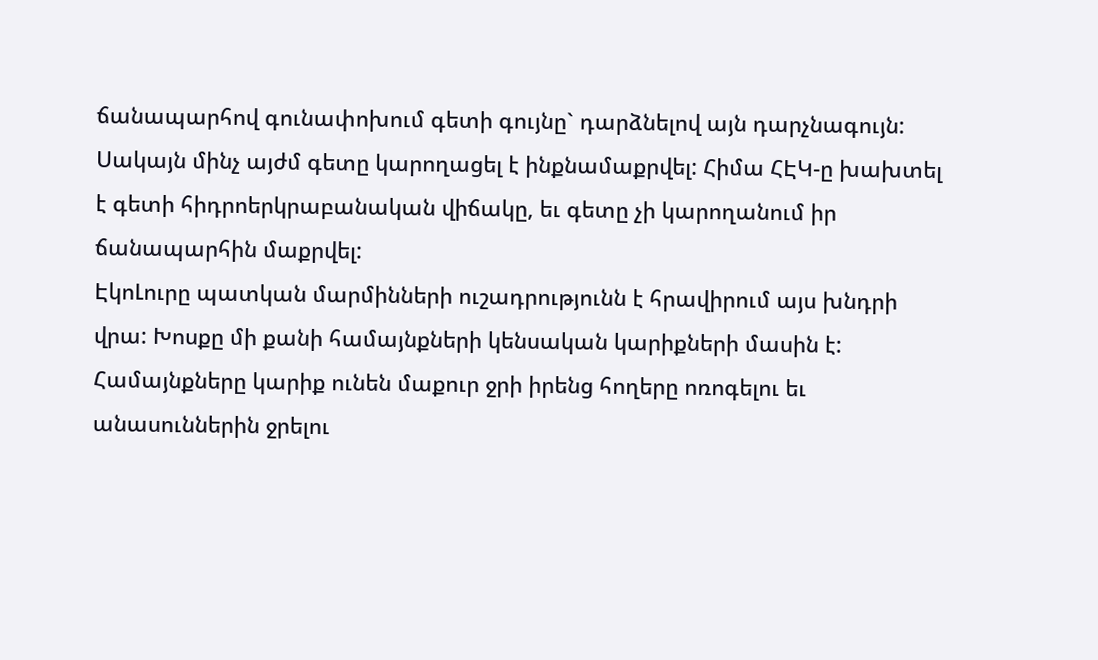ճանապարհով գունափոխում գետի գույնը` դարձնելով այն դարչնագույն: Սակայն մինչ այժմ գետը կարողացել է ինքնամաքրվել: Հիմա ՀԷԿ-ը խախտել է գետի հիդրոերկրաբանական վիճակը, եւ գետը չի կարողանում իր ճանապարհին մաքրվել:
ԷկոԼուրը պատկան մարմինների ուշադրությունն է հրավիրում այս խնդրի վրա: Խոսքը մի քանի համայնքների կենսական կարիքների մասին է: Համայնքները կարիք ունեն մաքուր ջրի իրենց հողերը ոռոգելու եւ անասուններին ջրելու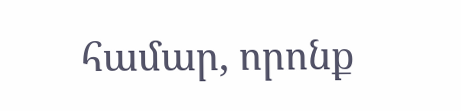համար, որոնք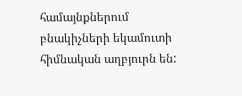համայնքներում բնակիչների եկամուտի հիմնական աղբյուրն են: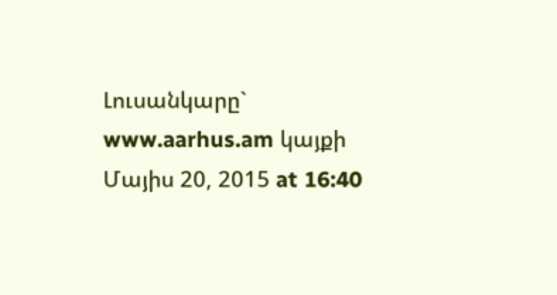Լուսանկարը` www.aarhus.am կայքի
Մայիս 20, 2015 at 16:40